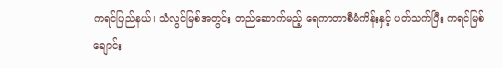ကရင်ပြည်နယ်၊ သံလွင်မြစ်အတွင်း တည်ဆောက်မည့် ရေကာတာစီမံကိန်းနှင့် ပတ်သက်ပြီး ကရင်မြစ်ချောင်း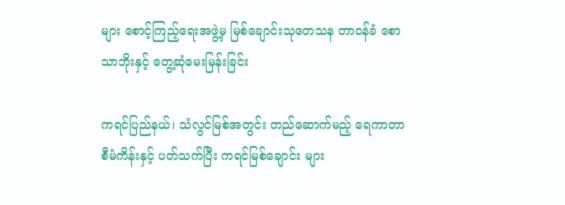များ စောင့်ကြည့်ရေးအဖွဲ့မှ မြစ်ချောင်းသုတေသန တာဝန်ခံ စောသာဘိုးနှင့် တွေ့ဆုံမေးမြန်းခြင်း

ကရင်ပြည်နယ်၊ သံလွင်မြစ်အတွင်း တည်ဆောက်မည့် ရေကာတာစီမံကိန်းနှင့် ပတ်သက်ပြီး ကရင်မြစ်ချောင်း များ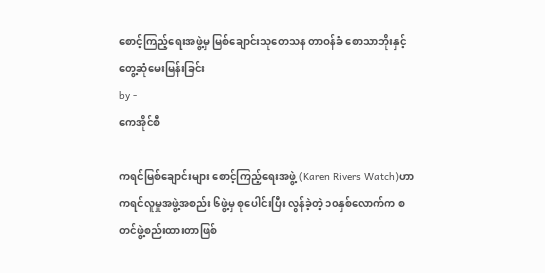စောင့်ကြည့်ရေးအဖွဲ့မှ မြစ်ချောင်းသုတေသန တာဝန်ခံ စောသာဘိုးနှင့် တွေ့ဆုံမေးမြန်းခြင်း
by -
ကေအိုင်စီ

ကရင်မြစ်ချောင်းများ စောင့်ကြည့်ရေးအဖွဲ့ (Karen Rivers Watch)ဟာ ကရင်လူမှုအဖွဲ့အစည်း ၆ဖွဲ့မှ စုပေါင်းပြီး လွန်ခဲ့တဲ့ ၁၀နှစ်လောက်က စတင်ဖွဲ့စည်းထားတာဖြစ်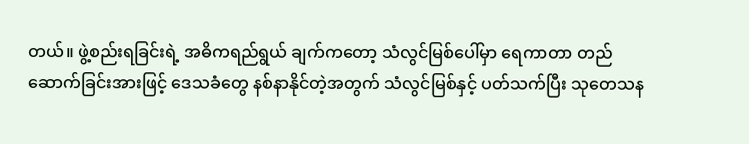တယ်။ ဖွဲ့စည်းရခြင်းရဲ့ အဓိကရည်ရွယ် ချက်ကတော့ သံလွင်မြစ်ပေါ်မှာ ရေကာတာ တည်ဆောက်ခြင်းအားဖြင့် ဒေသခံတွေ နစ်နာနိုင်တဲ့အတွက် သံလွင်မြစ်နှင့် ပတ်သက်ပြီး သုတေသန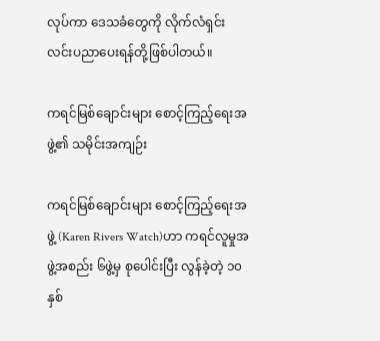လုပ်ကာ ဒေသခံတွေကို လိုက်လံရှင်းလင်းပညာပေးရန်တို့ဖြစ်ပါတယ်။

ကရင်မြစ်ချောင်းများ စောင့်ကြည့်ရေးအဖွဲ့၏ သမိုင်းအကျဉ်း

ကရင်မြစ်ချောင်းများ စောင့်ကြည့်ရေးအဖွဲ့ (Karen Rivers Watch)ဟာ ကရင်လူမှုအဖွဲ့အစည်း ၆ဖွဲ့မှ စုပေါင်းပြီး လွန်ခဲ့တဲ့ ၁၀နှစ်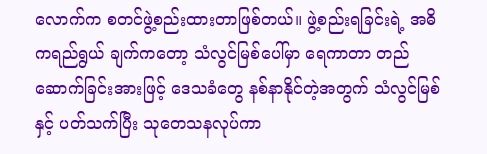လောက်က စတင်ဖွဲ့စည်းထားတာဖြစ်တယ်။ ဖွဲ့စည်းရခြင်းရဲ့ အဓိကရည်ရွယ် ချက်ကတော့ သံလွင်မြစ်ပေါ်မှာ ရေကာတာ တည်ဆောက်ခြင်းအားဖြင့် ဒေသခံတွေ နစ်နာနိုင်တဲ့အတွက် သံလွင်မြစ်နှင့် ပတ်သက်ပြီး သုတေသနလုပ်ကာ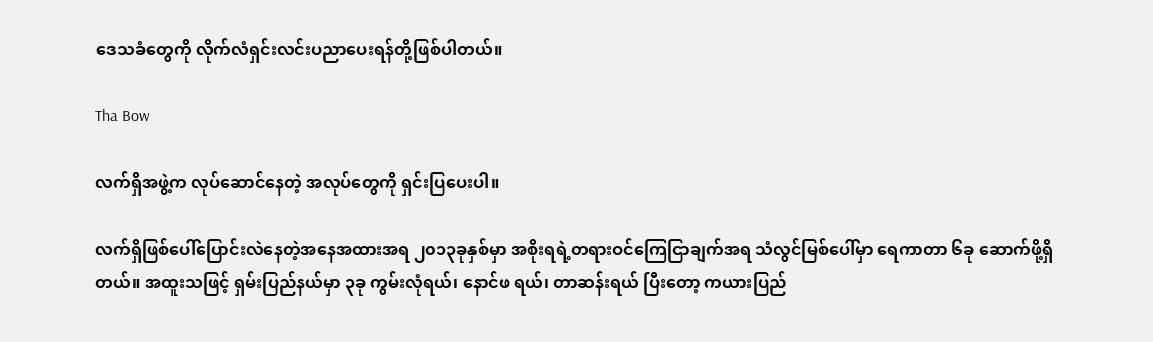ဒေသခံတွေကို လိုက်လံရှင်းလင်းပညာပေးရန်တို့ဖြစ်ပါတယ်။

Tha Bow

လက်ရှိအဖွဲ့က လုပ်ဆောင်နေတဲ့ အလုပ်တွေကို ရှင်းပြပေးပါ။

လက်ရှိဖြစ်ပေါ်ပြောင်းလဲနေတဲ့အနေအထားအရ ၂၀၁၃ခုနှစ်မှာ အစိုးရရဲ့တရားဝင်ကြေငြာချက်အရ သံလွင်မြစ်ပေါ်မှာ ရေကာတာ ၆ခု ဆောက်ဖို့ရှိတယ်။ အထူးသဖြင့် ရှမ်းပြည်နယ်မှာ ၃ခု ကွမ်းလုံရယ်၊ နောင်ဖ ရယ်၊ တာဆန်းရယ် ပြီးတော့ ကယားပြည်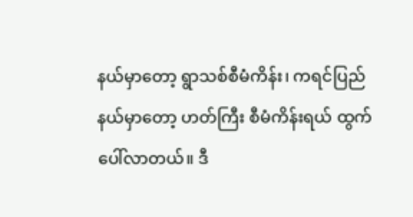နယ်မှာတော့ ရွာသစ်စီမံကိန်း၊ ကရင်ပြည်နယ်မှာတော့ ဟတ်ကြီး စီမံကိန်းရယ် ထွက်ပေါ်လာတယ်။ ဒီ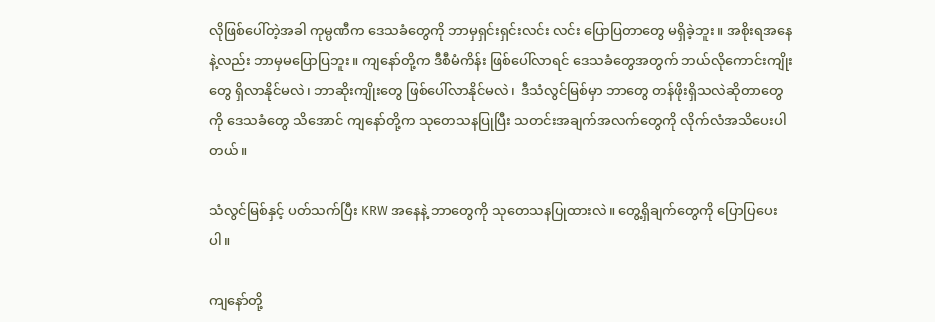လိုဖြစ်ပေါ်တဲ့အခါ ကုမ္ပဏီက ဒေသခံတွေကို ဘာမှရှင်းရှင်းလင်း လင်း ပြောပြတာတွေ မရှိခဲ့ဘူး။ အစိုးရအနေနဲ့လည်း ဘာမှမပြောပြဘူး။ ကျနော်တို့က ဒီစီမံကိန်း ဖြစ်ပေါ်လာရင် ဒေသခံတွေအတွက် ဘယ်လိုကောင်းကျိုးတွေ ရှိလာနိုင်မလဲ၊ ဘာဆိုးကျိုးတွေ ဖြစ်ပေါ်လာနိုင်မလဲ၊  ဒီသံလွင်မြစ်မှာ ဘာတွေ တန်ဖိုးရှိသလဲဆိုတာတွေကို ဒေသခံတွေ သိအောင် ကျနော်တို့က သုတေသနပြုပြီး သတင်းအချက်အလက်တွေကို လိုက်လံအသိပေးပါတယ်။

သံလွင်မြစ်နှင့် ပတ်သက်ပြီး KRW အနေနဲ့ ဘာတွေကို သုတေသနပြုထားလဲ။ တွေ့ရှိချက်တွေကို ပြောပြပေးပါ။

ကျနော်တို့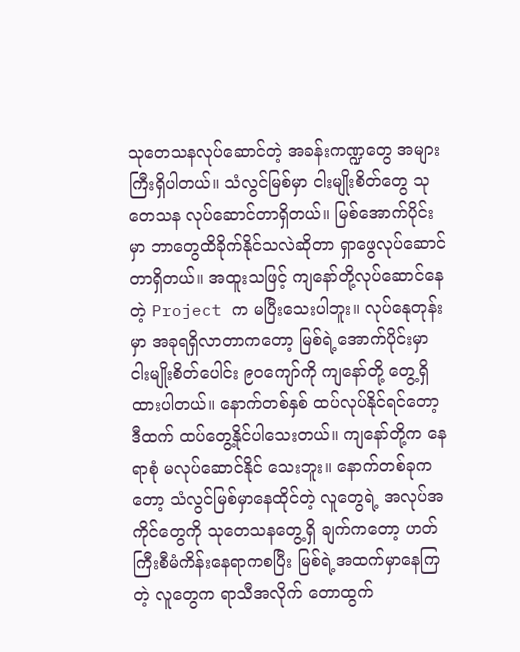သုတေသနလုပ်ဆောင်တဲ့ အခန်းကဏ္ဍတွေ အများကြီးရှိပါတယ်။ သံလွင်မြစ်မှာ ငါးမျိုးစိတ်တွေ သုတေသန လုပ်ဆောင်တာရှိတယ်။ မြစ်အောက်ပိုင်းမှာ ဘာတွေထိခိုက်နိုင်သလဲဆိုတာ ရှာဖွေလုပ်ဆောင်တာရှိတယ်။ အထူးသဖြင့် ကျနော်တို့လုပ်ဆောင်နေတဲ့ Project က မပြီးသေးပါဘူး။ လုပ်နေုတုန်းမှာ အခုရရှိလာတာကတော့ မြစ်ရဲ့အောက်ပိုင်းမှာ ငါးမျိုးစိတ်ပေါင်း ၉၀ကျော်ကို ကျနော်တို့ တွေ့ရှိထားပါတယ်။ နောက်တစ်နှစ် ထပ်လုပ်နိုင်ရင်တော့ ဒီထက် ထပ်တွေ့နိုင်ပါသေးတယ်။ ကျနော်တို့က နေရာစုံ မလုပ်ဆောင်နိုင် သေးဘူး။ နောက်တစ်ခုကတော့ သံလွင်မြစ်မှာနေထိုင်တဲ့ လူတွေရဲ့ အလုပ်အကိုင်တွေကို သုတေသနတွေ့ရှိ ချက်ကတော့ ဟတ်ကြီးစီမံကိန်းနေရာကစပြီး မြစ်ရဲ့အထက်မှာနေကြ တဲ့ လူတွေက ရာသီအလိုက် တောထွက်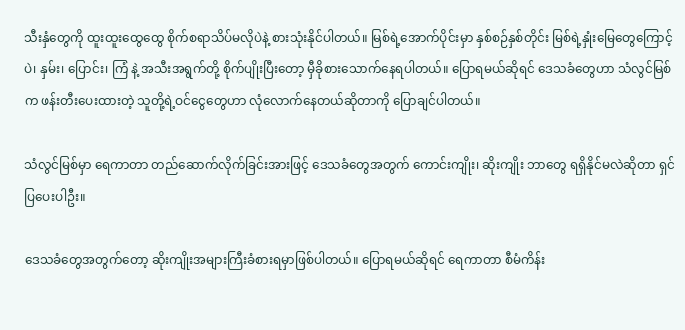သီးနှံတွေကို ထူးထူးထွေထွေ စိုက်စရာသိပ်မလိုပဲနဲ့ စားသုံးနိုင်ပါတယ်။ မြစ်ရဲ့အောက်ပိုင်းမှာ နှစ်စဉ်နှစ်တိုင်း မြစ်ရဲ့နှုံးမြေတွေကြောင့် ပဲ၊ နှမ်း၊ ပြောင်း၊ ကြံ နဲ့ အသီးအရွက်တို့ စိုက်ပျိုးပြီးတော့ မှီခိုစားသောက်နေရပါတယ်။ ပြောရမယ်ဆိုရင် ဒေသခံတွေဟာ သံလွင်မြစ်က ဖန်းတီးပေးထားတဲ့ သူတို့ရဲ့ဝင်ငွေတွေဟာ လုံလောက်နေတယ်ဆိုတာကို ပြောချင်ပါတယ်။

သံလွင်မြစ်မှာ ရေကာတာ တည်ဆောက်လိုက်ခြင်းအားဖြင့် ဒေသခံတွေအတွက် ကောင်းကျိုး၊ ဆိုးကျိုး ဘာတွေ ရရှိနိုင်မလဲဆိုတာ ရှင်ပြပေးပါဦး။

ဒေသခံတွေအတွက်တော့ ဆိုးကျိုးအများကြီးခံစားရမှာဖြစ်ပါတယ်။ ပြောရမယ်ဆိုရင် ရေကာတာ စီမံကိန်း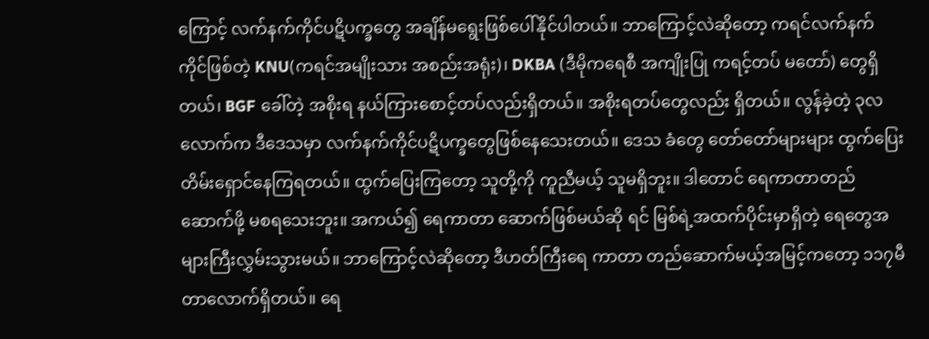ကြောင့် လက်နက်ကိုင်ပဋိပက္ခတွေ အချိန်မရွေးဖြစ်ပေါ်နိုင်ပါတယ်။ ဘာကြောင့်လဲဆိုတော့ ကရင်လက်နက် ကိုင်ဖြစ်တဲ့ KNU(ကရင်အမျိုးသား အစည်းအရုံး)၊ DKBA (ဒီမိုကရေစီ အကျိုးပြု ကရင့်တပ် မတော်) တွေရှိတယ်၊ BGF ခေါ်တဲ့ အစိုးရ နယ်ကြားစောင့်တပ်လည်းရှိတယ်။ အစိုးရတပ်တွေလည်း ရှိတယ်။ လွန်ခဲ့တဲ့ ၃လလောက်က ဒီဒေသမှာ လက်နက်ကိုင်ပဋိပက္ခတွေဖြစ်နေသေးတယ်။ ဒေသ ခံတွေ တော်တော်များများ ထွက်ပြေးတိမ်းရှောင်နေကြရတယ်။ ထွက်ပြေးကြတော့ သူတို့ကို ကူညီမယ့် သူမရှိဘူး။ ဒါတောင် ရေကာတာတည်ဆောက်ဖို့ မစရသေးဘူး။ အကယ်၍ ရေကာတာ ဆောက်ဖြစ်မယ်ဆို ရင် မြစ်ရဲ့အထက်ပိုင်းမှာရှိတဲ့ ရေတွေအများကြီးလွှမ်းသွားမယ်။ ဘာကြောင့်လဲဆိုတော့ ဒီဟတ်ကြီးရေ ကာတာ တည်ဆောက်မယ့်အမြင့်ကတော့ ၁၁၇မီတာလောက်ရှိတယ်။ ရေ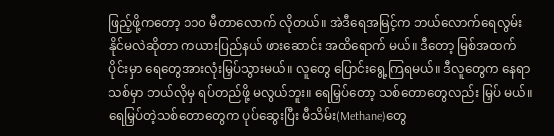ဖြည့်ဖို့ကတော့ ၁၁၀ မီတာလောက် လိုတယ်။ အဲဒီရေအမြင့်က ဘယ်လောက်ရေလွမ်းနိုင်မလဲဆိုတာ ကယားပြည်နယ် ဖားဆောင်း အထိရောက် မယ်။ ဒီတော့ မြစ်အထက်ပိုင်းမှာ ရေတွေအားလုံးမြှပ်သွားမယ်။ လူတွေ ပြောင်းရွေ့ကြရမယ်။ ဒီလူတွေက နေရာသစ်မှာ ဘယ်လိုမှ ရပ်တည်ဖို့ မလွယ်ဘူး။ ရေမြှပ်တော့ သစ်တောတွေလည်း မြှပ် မယ်။ ရေမြှပ်တဲ့သစ်တောတွေက ပုပ်ဆွေးပြီး မီသိမ်း(Methane)တွေ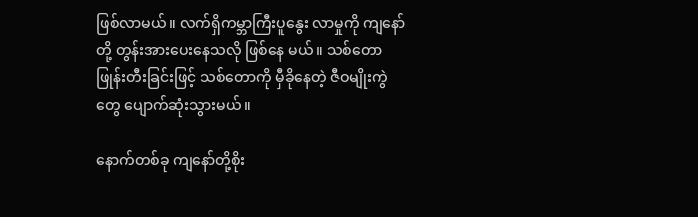ဖြစ်လာမယ်။ လက်ရှိကမ္ဘာကြီးပူနွေး လာမှုကို ကျနော်တို့ တွန်းအားပေးနေသလို ဖြစ်နေ မယ်။ သစ်တောဖြုန်းတီးခြင်းဖြင့် သစ်တောကို မှီခိုနေတဲ့ ဇီဝမျိုးကွဲတွေ ပျောက်ဆုံးသွားမယ်။

နောက်တစ်ခု ကျနော်တို့စိုး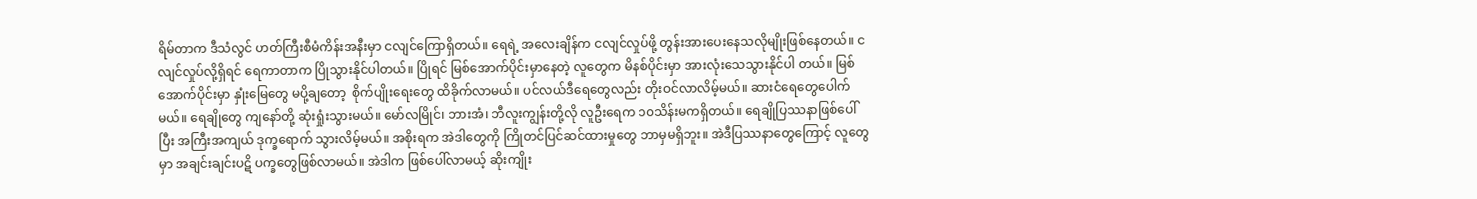ရိမ်တာက ဒီသံလွင် ဟတ်ကြီးစီမံကိန်းအနီးမှာ ငလျင်ကြောရှိတယ်။ ရေရဲ့ အလေးချိန်က ငလျင်လှုပ်ဖို့ တွန်းအားပေးနေသလိုမျိုးဖြစ်နေတယ်။ ငလျင်လှုပ်လို့ရှိရင် ရေကာတာက ပြိုသွားနိုင်ပါတယ်။ ပြိုရင် မြစ်အောက်ပိုင်းမှာနေတဲ့ လူတွေက မိနစ်ပိုင်းမှာ အားလုံးသေသွားနိုင်ပါ တယ်။ မြစ်အောက်ပိုင်းမှာ နှုံးမြေတွေ မပို့ချတော့  စိုက်ပျိုးရေးတွေ ထိခိုက်လာမယ်။ ပင်လယ်ဒီရေတွေလည်း တိုးဝင်လာလိမ့်မယ်။ ဆားငံရေတွေပေါက်မယ်။ ရေချိုတွေ ကျနော်တို့ ဆုံးရှုံးသွားမယ်။ မော်လမြိုင်၊ ဘားအံ၊ ဘီလူးကျွန်းတို့လို လူဦးရေက ၁၀သိန်းမကရှိတယ်။ ရေချိုပြဿနာဖြစ်ပေါ်ပြီး အကြီးအကျယ် ဒုက္ခရောက် သွားလိမ့်မယ်။ အစိုးရက အဲဒါတွေကို ကြိုတင်ပြင်ဆင်ထားမှုတွေ ဘာမှမရှိဘူး။ အဲဒီပြဿနာတွေကြောင့် လူတွေမှာ အချင်းချင်းပဋိ ပက္ခတွေဖြစ်လာမယ်။ အဲဒါက ဖြစ်ပေါ်လာမယ့် ဆိုးကျိုး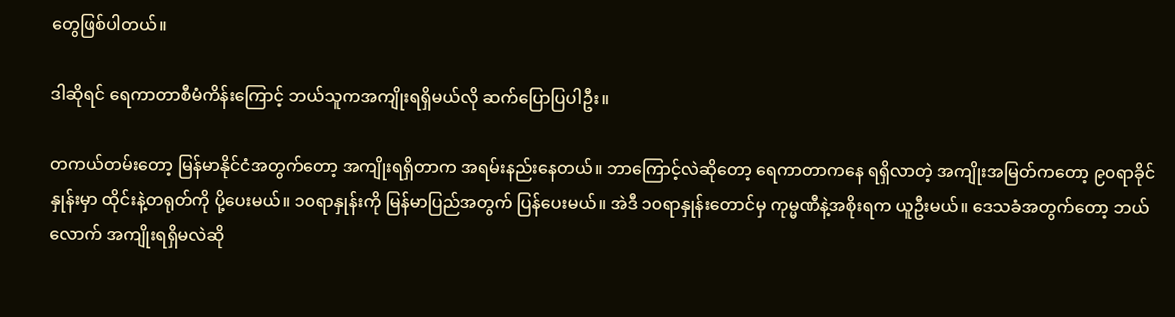တွေဖြစ်ပါတယ်။

ဒါဆိုရင် ရေကာတာစီမံကိန်းကြောင့် ဘယ်သူကအကျိုးရရှိမယ်လို ဆက်ပြောပြပါဦး။

တကယ်တမ်းတော့ မြန်မာနိုင်ငံအတွက်တော့ အကျိုးရရှိတာက အရမ်းနည်းနေတယ်။ ဘာကြောင့်လဲဆိုတော့ ရေကာတာကနေ ရရှိလာတဲ့ အကျိုးအမြတ်ကတော့ ၉၀ရာခိုင်နှုန်းမှာ ထိုင်းနဲ့တရုတ်ကို ပို့ပေးမယ်။ ၁၀ရာနှုန်းကို မြန်မာပြည်အတွက် ပြန်ပေးမယ်။ အဲဒီ ၁၀ရာနှုန်းတောင်မှ ကုမ္မဏီနဲ့အစိုးရက ယူဦးမယ်။ ဒေသခံအတွက်တော့ ဘယ်လောက် အကျိုးရရှိမလဲဆို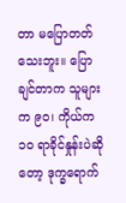တာ မပြောတတ်သေးဘူး။ ပြောချင်တာက သူများက ၉၀၊ ကိုယ်က ၁၀ ရာခိုင်နှုန်းပဲဆိုတော့ ဒုက္ခရောက်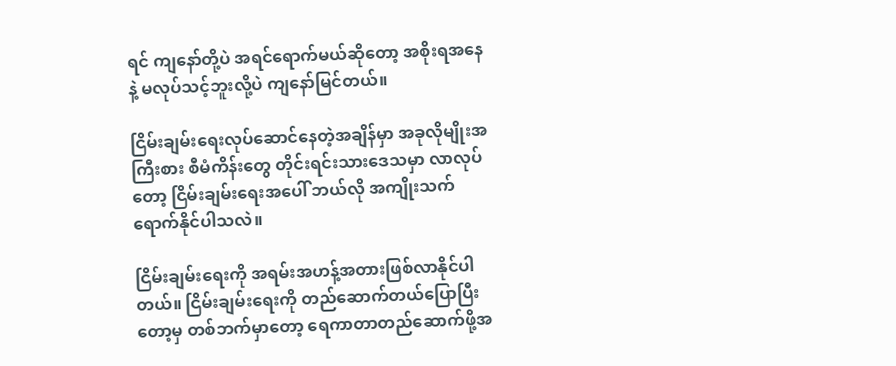ရင် ကျနော်တို့ပဲ အရင်ရောက်မယ်ဆိုတော့ အစိုးရအနေနဲ့ မလုပ်သင့်ဘူးလို့ပဲ ကျနော်မြင်တယ်။

ငြိမ်းချမ်းရေးလုပ်ဆောင်နေတဲ့အချိန်မှာ အခုလိုမျိုးအကြီးစား စီမံကိန်းတွေ တိုင်းရင်းသားဒေသမှာ လာလုပ်တော့ ငြိမ်းချမ်းရေးအပေါ် ဘယ်လို အကျိုးသက်ရောက်နိုင်ပါသလဲ။

ငြိမ်းချမ်းရေးကို အရမ်းအဟန့်အတားဖြစ်လာနိုင်ပါတယ်။ ငြိမ်းချမ်းရေးကို တည်ဆောက်တယ်ပြောပြီးတော့မှ တစ်ဘက်မှာတော့ ရေကာတာတည်ဆောက်ဖို့အ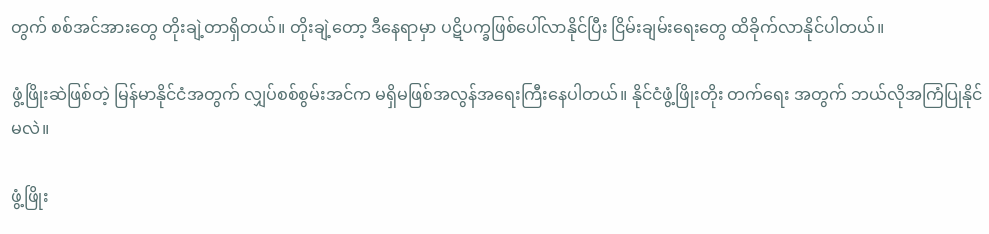တွက် စစ်အင်အားတွေ တိုးချဲ့တာရှိတယ်။ တိုးချဲ့တော့ ဒီနေရာမှာ ပဋိပက္ခဖြစ်ပေါ်လာနိုင်ပြီး ငြိမ်းချမ်းရေးတွေ ထိခိုက်လာနိုင်ပါတယ်။

ဖွံ့ဖြိုးဆဲဖြစ်တဲ့ မြန်မာနိုင်ငံအတွက် လျှပ်စစ်စွမ်းအင်က မရှိမဖြစ်အလွန်အရေးကြီးနေပါတယ်။ နိုင်ငံဖွံ့ဖြိုးတိုး တက်ရေး အတွက် ဘယ်လိုအကြံပြုနိုင်မလဲ။

ဖွံ့ဖြိုး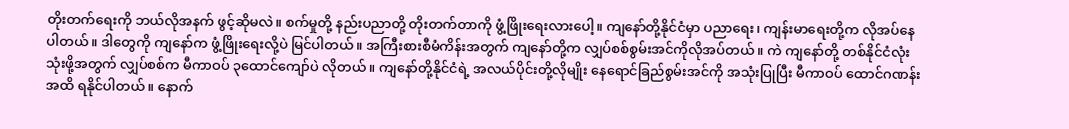တိုးတက်ရေးကို ဘယ်လိုအနက် ဖွင့်ဆိုမလဲ။ စက်မှုတို့ နည်းပညာတို့ တိုးတက်တာကို ဖွံ့ဖြိုးရေးလားပေါ့။ ကျနော်တို့နိုင်ငံမှာ ပညာရေး၊ ကျန်းမာရေးတို့က လိုအပ်နေပါတယ်။ ဒါတွေကို ကျနော်က ဖွံ့ဖြိုးရေးလို့ပဲ မြင်ပါတယ်။ အကြီးစားစီမံကိန်းအတွက် ကျနော်တို့က လျှပ်စစ်စွမ်းအင်ကိုလိုအပ်တယ်။ ကဲ ကျနော်တို့ တစ်နိုင်ငံလုံး သုံးဖို့အတွက် လျှပ်စစ်က မီကာဝပ် ၃ထောင်ကျော်ပဲ လိုတယ်။ ကျနော်တို့နိုင်ငံရဲ့ အလယ်ပိုင်းတို့လိုမျိုး နေရောင်ခြည်စွမ်းအင်ကို အသုံးပြုပြီး မီကာဝပ် ထောင်ဂဏန်းအထိ ရနိုင်ပါတယ်။ နောက်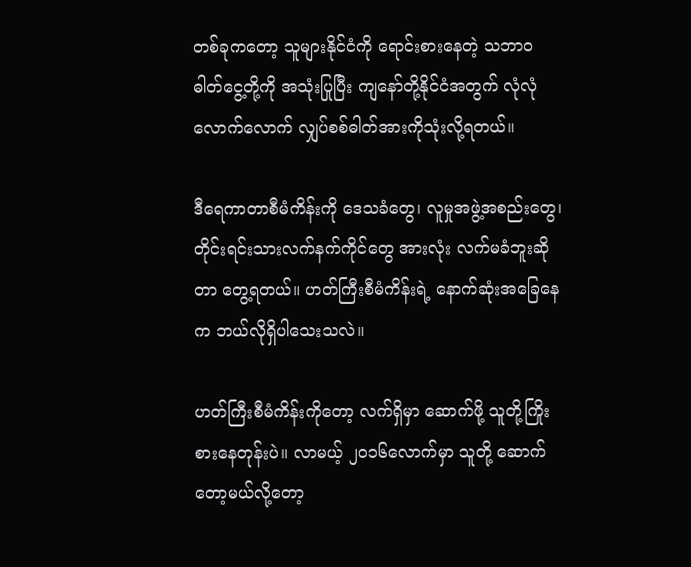တစ်ခုကတော့ သူများနိုင်ငံကို ရောင်းစားနေတဲ့ သဘာဝဓါတ်ငွေ့တို့ကို အသုံးပြုပြီး ကျနော်တို့နိုင်ငံအတွက် လုံလုံလောက်လောက် လျှပ်စစ်ဓါတ်အားကိုသုံးလို့ရတယ်။

ဒီရေကာတာစီမံကိန်းကို ဒေသခံတွေ၊ လူမှုအဖွဲ့အစည်းတွေ၊ တိုင်းရင်းသားလက်နက်ကိုင်တွေ အားလုံး လက်မခံဘူးဆိုတာ တွေ့ရတယ်။ ဟတ်ကြီးစီမံကိန်းရဲ့ နောက်ဆုံးအခြေနေက ဘယ်လိုရှိပါသေးသလဲ။

ဟတ်ကြီးစီမံကိန်းကိုတော့ လက်ရှိမှာ ဆောက်ဖို့ သူတို့ကြိုးစားနေတုန်းပဲ။ လာမယ့် ၂၀၁၆လောက်မှာ သူတို့ ဆောက်တော့မယ်လို့တော့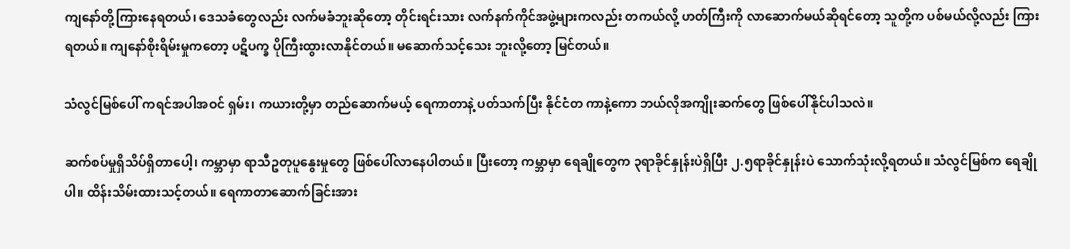ကျနော်တို့ကြားနေရတယ်၊ ဒေသခံတွေလည်း လက်မခံဘူးဆိုတော့ တိုင်းရင်းသား လက်နက်ကိုင်အဖွဲ့များကလည်း တကယ်လို့ ဟတ်ကြီးကို လာဆောက်မယ်ဆိုရင်တော့ သူတို့က ပစ်မယ်လို့လည်း ကြားရတယ်။ ကျနော်စိုးရိမ်းမှုကတော့ ပဋိပက္ခ ပိုကြီးထွားလာနိုင်တယ်။ မဆောက်သင့်သေး ဘူးလို့တော့ မြင်တယ်။

သံလွင်မြစ်ပေါ် ကရင်အပါအဝင် ရှမ်း၊ ကယားတို့မှာ တည်ဆောက်မယ့် ရေကာတာနဲ့ ပတ်သက်ပြီး နိုင်ငံတ ကာနဲ့ကော ဘယ်လိုအကျိုးဆက်တွေ ဖြစ်ပေါ်နိုင်ပါသလဲ။

ဆက်စပ်မှုရှိသိပ်ရှိတာပေါ့၊ ကမ္ဘာမှာ ရာသီဥတုပူနွေးမှုတွေ ဖြစ်ပေါ်လာနေပါတယ်။ ပြီးတော့ ကမ္ဘာမှာ ရေချိုတွေက ၃ရာခိုင်နှုန်းပဲရှိပြီး ၂.၅ရာခိုင်နှုန်းပဲ သောက်သုံးလို့ရတယ်။ သံလွင်မြစ်က ရေချိုပါ။ ထိန်းသိမ်းထားသင့်တယ်။ ရေကာတာဆောက်ခြင်းအား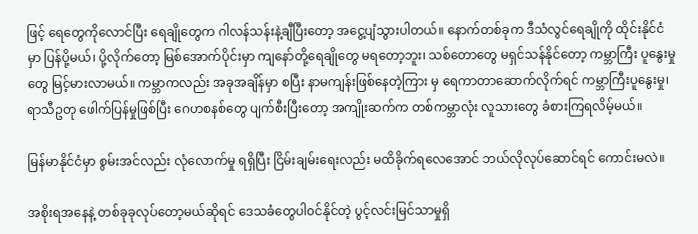ဖြင့် ရေတွေကိုလောင်ပြီး ရေချိုတွေက ဂါလန်သန်းနဲ့ချီပြီးတော့ အငွေ့ပျံသွားပါတယ်။ နောက်တစ်ခုက ဒီသံလွင်ရေချိုကို ထိုင်းနိုင်ငံမှာ ပြန်ပို့မယ်၊ ပို့လိုက်တော့ မြစ်အောက်ပိုင်းမှာ ကျနော်တို့ရေချိုတွေ မရတော့ဘူး၊ သစ်တောတွေ မရှင်သန်နိုင်တော့ ကမ္ဘာကြီး ပူနွေးမှုတွေ မြင့်မားလာမယ်။ ကမ္ဘာကလည်း အခုအချိန်မှာ စပြီး နာမကျန်းဖြစ်နေတဲ့ကြား မှ ရေကာတာဆောက်လိုက်ရင် ကမ္ဘာကြီးပူနွေးမှု၊ ရာသီဥတု ဖေါက်ပြန်မှုဖြစ်ပြီး ဂေဟစနစ်တွေ ပျက်စီးပြီးတော့ အကျိုးဆက်က တစ်ကမ္ဘာလုံး လူသားတွေ ခံစားကြရလိမ့်မယ်။

မြန်မာနိုင်ငံမှာ စွမ်းအင်လည်း လုံလောက်မှု ရရှိပြီး ငြိမ်းချမ်းရေးလည်း မထိခိုက်ရလေအောင် ဘယ်လိုလုပ်ဆောင်ရင် ကောင်းမလဲ။

အစိုးရအနေနဲ့ တစ်ခုခုလုပ်တော့မယ်ဆိုရင် ဒေသခံတွေပါ၀င်နိုင်တဲ့ ပွင့်လင်းမြင်သာမှုရှိ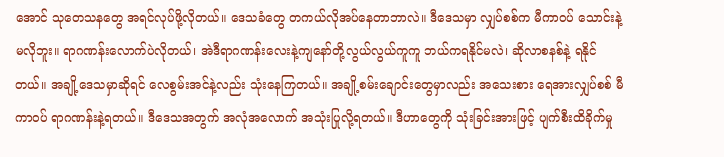အောင် သုတေသနတွေ အရင်လုပ်ဖို့လိုတယ်။ ဒေသခံတွေ တကယ်လိုအပ်နေတာဘာလဲ။ ဒီဒေသမှာ လျှပ်စစ်က မီကာဝပ် သောင်းနဲ့ မလိုဘူး။ ရာဂဏန်းလောက်ပဲလိုတယ်၊ အဲဒီရာဂဏန်းလေးနဲ့ကျနော်တို့လွယ်လွယ်ကူကူ ဘယ်ကရနိုင်မလဲ၊ ဆိုလာစနစ်နဲ့ ရနိုင်တယ်။ အချို့ဒေသမှာဆိုရင် လေစွမ်းအင်နဲ့လည်း သုံးနေကြတယ်။ အချို့စမ်းချောင်းတွေမှာလည်း အသေးစား ရေအားလျှပ်စစ် မီကာဝပ် ရာဂဏန်းနဲ့ရတယ်။ ဒီဒေသအတွက် အလုံအလောက် အသုံးပြုလို့ရတယ်။ ဒီဟာတွေကို သုံးခြင်းအားဖြင့် ပျက်စီးထိခိုက်မှု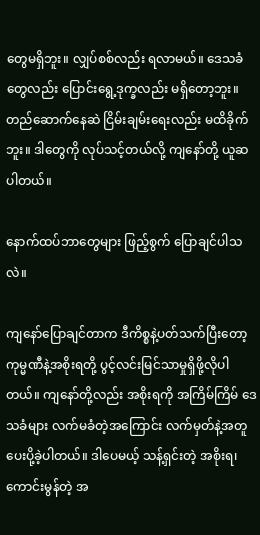တွေမရှိဘူး။ လျှပ်စစ်လည်း ရလာမယ်။ ဒေသခံတွေလည်း ပြောင်းရွေ့ဒုက္ခလည်း မရှိတော့ဘူး။ တည်ဆောက်နေဆဲ ငြိမ်းချမ်းရေးလည်း မထိခိုက်ဘူး။ ဒါတွေကို လုပ်သင့်တယ်လို့ ကျနော်တို့ ယူဆပါတယ်။

နောက်ထပ်ဘာတွေများ ဖြည့်စွက် ပြောချင်ပါသလဲ။

ကျနော်ပြောချင်တာက ဒီကိစ္စနဲ့ပတ်သက်ပြီးတော့ ကုမ္မဏီနဲ့အစိုးရတို့ ပွင့်လင်းမြင်သာမှုရှိဖို့လိုပါတယ်။ ကျနော်တို့လည်း အစိုးရကို အကြိမ်ကြိမ် ဒေသခံများ လက်မခံတဲ့အကြောင်း လက်မှတ်နဲ့အတူ ပေးပို့ခဲ့ပါတယ်။ ဒါပေမယ့် သန့်ရှင်းတဲ့ အစိုးရ၊ ကောင်းမွန်တဲ့ အ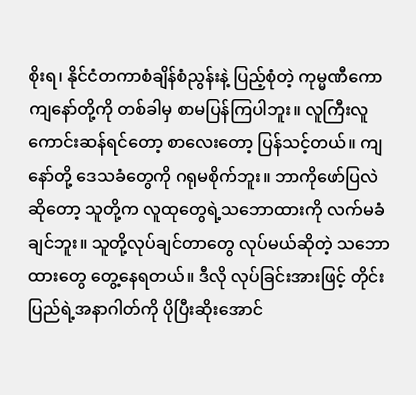စိုးရ၊ နိုင်ငံတကာစံချိန်စံညွန်းနဲ့ ပြည့်စုံတဲ့ ကုမ္မဏီကော ကျနော်တို့ကို တစ်ခါမှ စာမပြန်ကြပါဘူး။ လူကြီးလူကောင်းဆန်ရင်တော့ စာလေးတော့ ပြန်သင့်တယ်။ ကျနော်တို့ ဒေသခံတွေကို ဂရုမစိုက်ဘူး။ ဘာကိုဖော်ပြလဲဆိုတော့ သူတို့က လူထုတွေရဲ့သဘောထားကို လက်မခံချင်ဘူး။ သူတို့လုပ်ချင်တာတွေ လုပ်မယ်ဆိုတဲ့ သဘောထားတွေ တွေ့နေရတယ်။ ဒီလို လုပ်ခြင်းအားဖြင့် တိုင်းပြည်ရဲ့အနာဂါတ်ကို ပိုပြီးဆိုးအောင်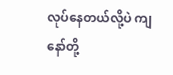လုပ်နေတယ်လို့ပဲ ကျနော်တို့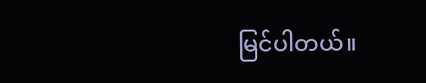မြင်ပါတယ်။